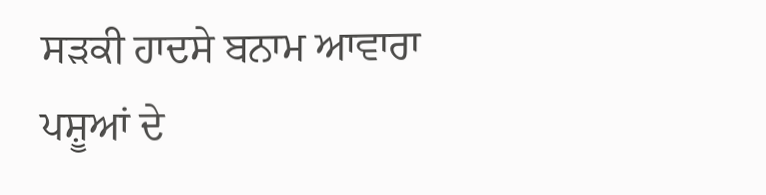ਸੜਕੀ ਹਾਦਸੇ ਬਨਾਮ ਆਵਾਰਾ ਪਸ਼ੂਆਂ ਦੇ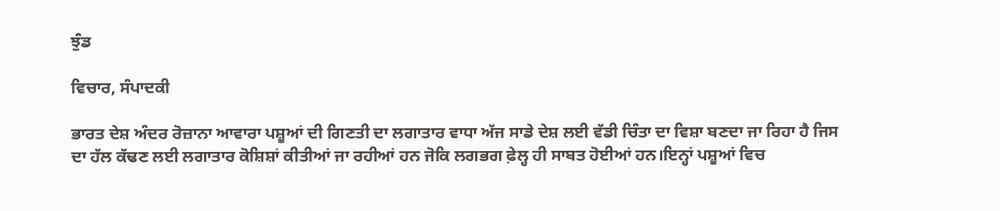ਝੁੰਡ

ਵਿਚਾਰ, ਸੰਪਾਦਕੀ

ਭਾਰਤ ਦੇਸ਼ ਅੰਦਰ ਰੋਜ਼ਾਨਾ ਆਵਾਰਾ ਪਸ਼ੂਆਂ ਦੀ ਗਿਣਤੀ ਦਾ ਲਗਾਤਾਰ ਵਾਧਾ ਅੱਜ ਸਾਡੇ ਦੇਸ਼ ਲਈ ਵੱਡੀ ਚਿੰਤਾ ਦਾ ਵਿਸ਼ਾ ਬਣਦਾ ਜਾ ਰਿਹਾ ਹੈ ਜਿਸ ਦਾ ਹੱਲ ਕੱਢਣ ਲਈ ਲਗਾਤਾਰ ਕੋਸ਼ਿਸ਼ਾਂ ਕੀਤੀਆਂ ਜਾ ਰਹੀਆਂ ਹਨ ਜੋਕਿ ਲਗਭਗ ਫ਼ੇਲ੍ਹ ਹੀ ਸਾਬਤ ਹੋਈਆਂ ਹਨ।ਇਨ੍ਹਾਂ ਪਸ਼ੂਆਂ ਵਿਚ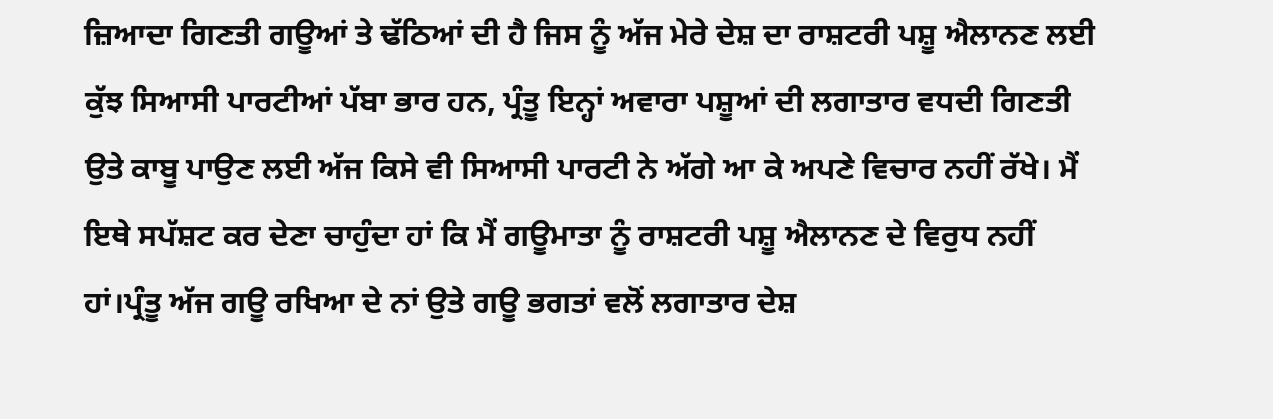ਜ਼ਿਆਦਾ ਗਿਣਤੀ ਗਊਆਂ ਤੇ ਢੱਠਿਆਂ ਦੀ ਹੈ ਜਿਸ ਨੂੰ ਅੱਜ ਮੇਰੇ ਦੇਸ਼ ਦਾ ਰਾਸ਼ਟਰੀ ਪਸ਼ੂ ਐਲਾਨਣ ਲਈ ਕੁੱਝ ਸਿਆਸੀ ਪਾਰਟੀਆਂ ਪੱਬਾ ਭਾਰ ਹਨ, ਪ੍ਰੰਤੂ ਇਨ੍ਹਾਂ ਅਵਾਰਾ ਪਸ਼ੂਆਂ ਦੀ ਲਗਾਤਾਰ ਵਧਦੀ ਗਿਣਤੀ ਉਤੇ ਕਾਬੂ ਪਾਉਣ ਲਈ ਅੱਜ ਕਿਸੇ ਵੀ ਸਿਆਸੀ ਪਾਰਟੀ ਨੇ ਅੱਗੇ ਆ ਕੇ ਅਪਣੇ ਵਿਚਾਰ ਨਹੀਂ ਰੱਖੇ। ਮੈਂ ਇਥੇ ਸਪੱਸ਼ਟ ਕਰ ਦੇਣਾ ਚਾਹੁੰਦਾ ਹਾਂ ਕਿ ਮੈਂ ਗਊਮਾਤਾ ਨੂੰ ਰਾਸ਼ਟਰੀ ਪਸ਼ੂ ਐਲਾਨਣ ਦੇ ਵਿਰੁਧ ਨਹੀਂ ਹਾਂ।ਪ੍ਰੰਤੂ ਅੱਜ ਗਊ ਰਖਿਆ ਦੇ ਨਾਂ ਉਤੇ ਗਊ ਭਗਤਾਂ ਵਲੋਂ ਲਗਾਤਾਰ ਦੇਸ਼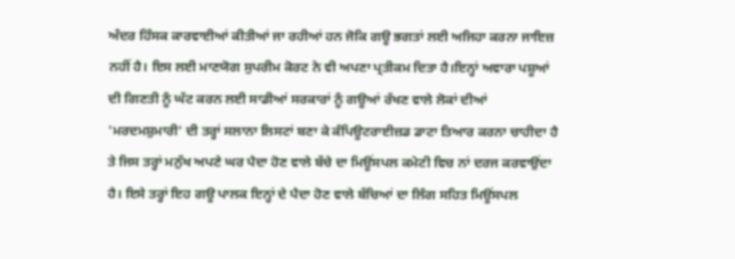ਅੰਦਰ ਹਿੰਸਕ ਕਾਰਵਾਈਆਂ ਕੀਤੀਆਂ ਜਾ ਰਹੀਆਂ ਹਨ ਜੋਕਿ ਗਊ ਭਗਤਾਂ ਲਈ ਅਜਿਹਾ ਕਰਨਾ ਜਾਇਜ਼ ਨਹੀਂ ਹੈ। ਇਸ ਲਈ ਮਾਣਯੋਗ ਸੁਪਰੀਮ ਕੋਰਟ ਨੇ ਵੀ ਅਪਣਾ ਪ੍ਰਤੀਕਮ ਦਿਤਾ ਹੈ।ਇਨ੍ਹਾਂ ਅਵਾਰਾ ਪਸ਼ੂਆਂ ਦੀ ਗਿਣਤੀ ਨੂੰ ਘੱਟ ਕਰਨ ਲਈ ਸਾਡੀਆਂ ਸਰਕਾਰਾਂ ਨੂੰ ਗਊਆਂ ਰੱਖਣ ਵਾਲੇ ਲੋਕਾਂ ਦੀਆਂ 'ਮਰਦਮਸ਼ੁਮਾਰੀ' ਦੀ ਤਰ੍ਹਾਂ ਸਲਾਨਾ ਲਿਸਟਾਂ ਬਣਾ ਕੇ ਕੰਪਿਊਟਰਾਈਜ਼ਡ ਡਾਟਾ ਤਿਆਰ ਕਰਨਾ ਚਾਹੀਦਾ ਹੈ ਤੇ ਜਿਸ ਤਰ੍ਹਾਂ ਮਨੁੱਖ ਅਪਣੇ ਘਰ ਪੈਦਾ ਹੋਣ ਵਾਲੇ ਬੱਚੇ ਦਾ ਮਿਊਂਸਪਲ ਕਮੇਟੀ ਵਿਚ ਨਾਂ ਦਰਜ ਕਰਵਾਉਂਦਾ ਹੈ। ਇਸੇ ਤਰ੍ਹਾਂ ਇਹ ਗਊ ਪਾਲਕ ਇਨ੍ਹਾਂ ਦੇ ਪੈਦਾ ਹੋਣ ਵਾਲੇ ਬੱਚਿਆਂ ਦਾ ਲਿੰਗ ਸਹਿਤ ਮਿਊਂਸਪਲ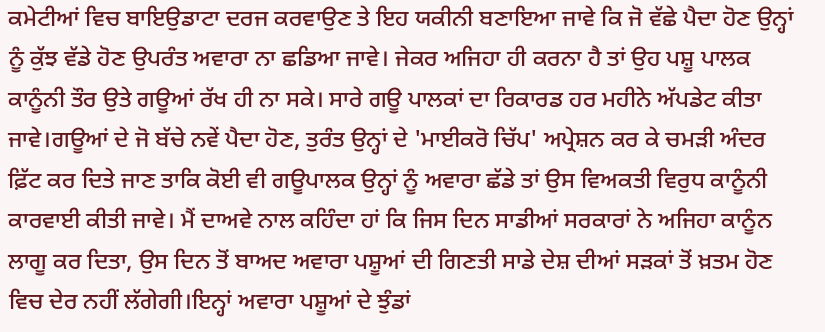ਕਮੇਟੀਆਂ ਵਿਚ ਬਾਇਉਡਾਟਾ ਦਰਜ ਕਰਵਾਉਣ ਤੇ ਇਹ ਯਕੀਨੀ ਬਣਾਇਆ ਜਾਵੇ ਕਿ ਜੋ ਵੱਛੇ ਪੈਦਾ ਹੋਣ ਉਨ੍ਹਾਂ ਨੂੰ ਕੁੱਝ ਵੱਡੇ ਹੋਣ ਉਪਰੰਤ ਅਵਾਰਾ ਨਾ ਛਡਿਆ ਜਾਵੇ। ਜੇਕਰ ਅਜਿਹਾ ਹੀ ਕਰਨਾ ਹੈ ਤਾਂ ਉਹ ਪਸ਼ੂ ਪਾਲਕ ਕਾਨੂੰਨੀ ਤੌਰ ਉਤੇ ਗਊਆਂ ਰੱਖ ਹੀ ਨਾ ਸਕੇ। ਸਾਰੇ ਗਊ ਪਾਲਕਾਂ ਦਾ ਰਿਕਾਰਡ ਹਰ ਮਹੀਨੇ ਅੱਪਡੇਟ ਕੀਤਾ ਜਾਵੇ।ਗਊਆਂ ਦੇ ਜੋ ਬੱਚੇ ਨਵੇਂ ਪੈਦਾ ਹੋਣ, ਤੁਰੰਤ ਉਨ੍ਹਾਂ ਦੇ 'ਮਾਈਕਰੋ ਚਿੱਪ' ਅਪ੍ਰੇਸ਼ਨ ਕਰ ਕੇ ਚਮੜੀ ਅੰਦਰ ਫ਼ਿੱਟ ਕਰ ਦਿਤੇ ਜਾਣ ਤਾਕਿ ਕੋਈ ਵੀ ਗਊਪਾਲਕ ਉਨ੍ਹਾਂ ਨੂੰ ਅਵਾਰਾ ਛੱਡੇ ਤਾਂ ਉਸ ਵਿਅਕਤੀ ਵਿਰੁਧ ਕਾਨੂੰਨੀ ਕਾਰਵਾਈ ਕੀਤੀ ਜਾਵੇ। ਮੈਂ ਦਾਅਵੇ ਨਾਲ ਕਹਿੰਦਾ ਹਾਂ ਕਿ ਜਿਸ ਦਿਨ ਸਾਡੀਆਂ ਸਰਕਾਰਾਂ ਨੇ ਅਜਿਹਾ ਕਾਨੂੰਨ ਲਾਗੂ ਕਰ ਦਿਤਾ, ਉਸ ਦਿਨ ਤੋਂ ਬਾਅਦ ਅਵਾਰਾ ਪਸ਼ੂਆਂ ਦੀ ਗਿਣਤੀ ਸਾਡੇ ਦੇਸ਼ ਦੀਆਂ ਸੜਕਾਂ ਤੋਂ ਖ਼ਤਮ ਹੋਣ ਵਿਚ ਦੇਰ ਨਹੀਂ ਲੱਗੇਗੀ।ਇਨ੍ਹਾਂ ਅਵਾਰਾ ਪਸ਼ੂਆਂ ਦੇ ਝੁੰਡਾਂ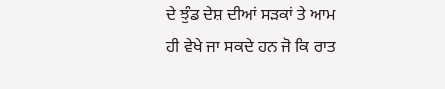ਦੇ ਝੁੰਡ ਦੇਸ਼ ਦੀਆਂ ਸੜਕਾਂ ਤੇ ਆਮ ਹੀ ਵੇਖੇ ਜਾ ਸਕਦੇ ਹਨ ਜੋ ਕਿ ਰਾਤ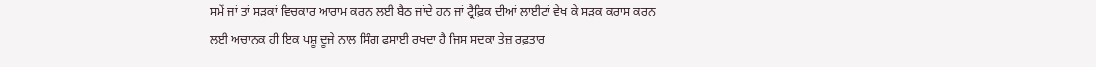ਸਮੇਂ ਜਾਂ ਤਾਂ ਸੜਕਾਂ ਵਿਚਕਾਰ ਆਰਾਮ ਕਰਨ ਲਈ ਬੈਠ ਜਾਂਦੇ ਹਨ ਜਾਂ ਟ੍ਰੈਫ਼ਿਕ ਦੀਆਂ ਲਾਈਟਾਂ ਵੇਖ ਕੇ ਸੜਕ ਕਰਾਸ ਕਰਨ ਲਈ ਅਚਾਨਕ ਹੀ ਇਕ ਪਸ਼ੂ ਦੂਜੇ ਨਾਲ ਸਿੰਗ ਫਸਾਈ ਰਖਦਾ ਹੈ ਜਿਸ ਸਦਕਾ ਤੇਜ਼ ਰਫ਼ਤਾਰ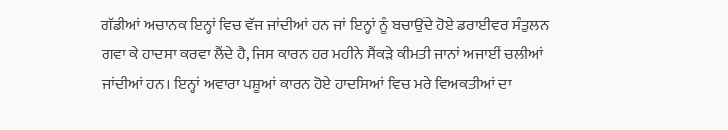ਗੱਡੀਆਂ ਅਚਾਨਕ ਇਨ੍ਹਾਂ ਵਿਚ ਵੱਜ ਜਾਂਦੀਆਂ ਹਨ ਜਾਂ ਇਨ੍ਹਾਂ ਨੂੰ ਬਚਾਉਂਦੇ ਹੋਏ ਡਰਾਈਵਰ ਸੰਤੁਲਨ ਗਵਾ ਕੇ ਹਾਦਸਾ ਕਰਵਾ ਲੈਂਦੇ ਹੈ, ਜਿਸ ਕਾਰਨ ਹਰ ਮਹੀਨੇ ਸੈਂਕੜੇ ਕੀਮਤੀ ਜਾਨਾਂ ਅਜਾਈਂ ਚਲੀਆਂ ਜਾਂਦੀਆਂ ਹਨ। ਇਨ੍ਹਾਂ ਅਵਾਰਾ ਪਸ਼ੂਆਂ ਕਾਰਨ ਹੋਏ ਹਾਦਸਿਆਂ ਵਿਚ ਮਰੇ ਵਿਅਕਤੀਆਂ ਦਾ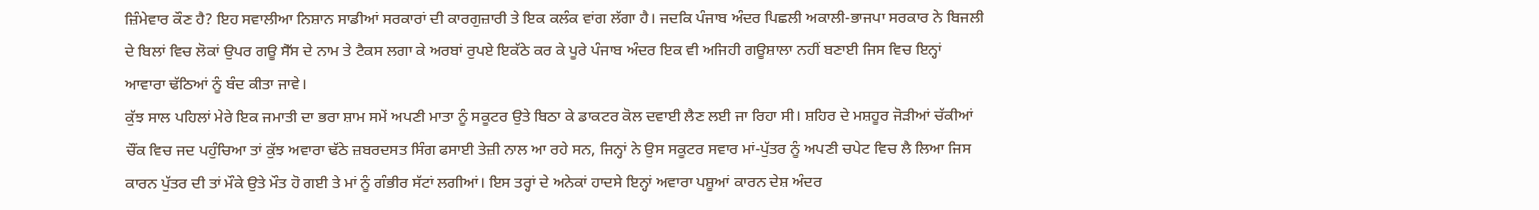ਜ਼ਿੰਮੇਵਾਰ ਕੌਣ ਹੈ? ਇਹ ਸਵਾਲੀਆ ਨਿਸ਼ਾਨ ਸਾਡੀਆਂ ਸਰਕਾਰਾਂ ਦੀ ਕਾਰਗੁਜ਼ਾਰੀ ਤੇ ਇਕ ਕਲੰਕ ਵਾਂਗ ਲੱਗਾ ਹੈ। ਜਦਕਿ ਪੰਜਾਬ ਅੰਦਰ ਪਿਛਲੀ ਅਕਾਲੀ-ਭਾਜਪਾ ਸਰਕਾਰ ਨੇ ਬਿਜਲੀ ਦੇ ਬਿਲਾਂ ਵਿਚ ਲੋਕਾਂ ਉਪਰ ਗਊ ਸੈੱਸ ਦੇ ਨਾਮ ਤੇ ਟੈਕਸ ਲਗਾ ਕੇ ਅਰਬਾਂ ਰੁਪਏ ਇਕੱਠੇ ਕਰ ਕੇ ਪੂਰੇ ਪੰਜਾਬ ਅੰਦਰ ਇਕ ਵੀ ਅਜਿਹੀ ਗਊਸ਼ਾਲਾ ਨਹੀਂ ਬਣਾਈ ਜਿਸ ਵਿਚ ਇਨ੍ਹਾਂ ਆਵਾਰਾ ਢੱਠਿਆਂ ਨੂੰ ਬੰਦ ਕੀਤਾ ਜਾਵੇ।
ਕੁੱਝ ਸਾਲ ਪਹਿਲਾਂ ਮੇਰੇ ਇਕ ਜਮਾਤੀ ਦਾ ਭਰਾ ਸ਼ਾਮ ਸਮੇਂ ਅਪਣੀ ਮਾਤਾ ਨੂੰ ਸਕੂਟਰ ਉਤੇ ਬਿਠਾ ਕੇ ਡਾਕਟਰ ਕੋਲ ਦਵਾਈ ਲੈਣ ਲਈ ਜਾ ਰਿਹਾ ਸੀ। ਸ਼ਹਿਰ ਦੇ ਮਸ਼ਹੂਰ ਜੋੜੀਆਂ ਚੱਕੀਆਂ ਚੌਂਕ ਵਿਚ ਜਦ ਪਹੁੰਚਿਆ ਤਾਂ ਕੁੱਝ ਅਵਾਰਾ ਢੱਠੇ ਜ਼ਬਰਦਸਤ ਸਿੰਗ ਫਸਾਈ ਤੇਜ਼ੀ ਨਾਲ ਆ ਰਹੇ ਸਨ, ਜਿਨ੍ਹਾਂ ਨੇ ਉਸ ਸਕੂਟਰ ਸਵਾਰ ਮਾਂ-ਪੁੱਤਰ ਨੂੰ ਅਪਣੀ ਚਪੇਟ ਵਿਚ ਲੈ ਲਿਆ ਜਿਸ ਕਾਰਨ ਪੁੱਤਰ ਦੀ ਤਾਂ ਮੌਕੇ ਉਤੇ ਮੌਤ ਹੋ ਗਈ ਤੇ ਮਾਂ ਨੂੰ ਗੰਭੀਰ ਸੱਟਾਂ ਲਗੀਆਂ। ਇਸ ਤਰ੍ਹਾਂ ਦੇ ਅਨੇਕਾਂ ਹਾਦਸੇ ਇਨ੍ਹਾਂ ਅਵਾਰਾ ਪਸ਼ੂਆਂ ਕਾਰਨ ਦੇਸ਼ ਅੰਦਰ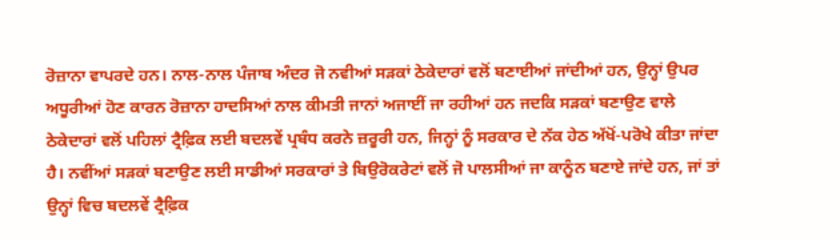ਰੋਜ਼ਾਨਾ ਵਾਪਰਦੇ ਹਨ। ਨਾਲ-ਨਾਲ ਪੰਜਾਬ ਅੰਦਰ ਜੋ ਨਵੀਆਂ ਸੜਕਾਂ ਠੇਕੇਦਾਰਾਂ ਵਲੋਂ ਬਣਾਈਆਂ ਜਾਂਦੀਆਂ ਹਨ, ਉਨ੍ਹਾਂ ਉਪਰ ਅਧੂਰੀਆਂ ਹੋਣ ਕਾਰਨ ਰੋਜ਼ਾਨਾ ਹਾਦਸਿਆਂ ਨਾਲ ਕੀਮਤੀ ਜਾਨਾਂ ਅਜਾਈਂ ਜਾ ਰਹੀਆਂ ਹਨ ਜਦਕਿ ਸੜਕਾਂ ਬਣਾਉਣ ਵਾਲੇ ਠੇਕੇਦਾਰਾਂ ਵਲੋਂ ਪਹਿਲਾਂ ਟ੍ਰੈਫ਼ਿਕ ਲਈ ਬਦਲਵੇਂ ਪ੍ਰਬੰਧ ਕਰਨੇ ਜ਼ਰੂਰੀ ਹਨ, ਜਿਨ੍ਹਾਂ ਨੂੰ ਸਰਕਾਰ ਦੇ ਨੱਕ ਹੇਠ ਅੱਖੋਂ-ਪਰੋਖੇ ਕੀਤਾ ਜਾਂਦਾ ਹੈ। ਨਵੀਂਆਂ ਸੜਕਾਂ ਬਣਾਉਣ ਲਈ ਸਾਡੀਆਂ ਸਰਕਾਰਾਂ ਤੇ ਬਿਉਰੋਕਰੇਟਾਂ ਵਲੋਂ ਜੋ ਪਾਲਸੀਆਂ ਜਾ ਕਾਨੂੰਨ ਬਣਾਏ ਜਾਂਦੇ ਹਨ, ਜਾਂ ਤਾਂ ਉਨ੍ਹਾਂ ਵਿਚ ਬਦਲਵੇਂ ਟ੍ਰੈਫ਼ਿਕ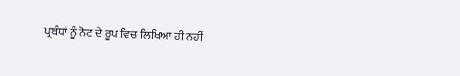ਪ੍ਰਬੰਧਾਂ ਨੂੰ ਨੋਟ ਦੇ ਰੂਪ ਵਿਚ ਲਿਖਿਆ ਹੀ ਨਹੀਂ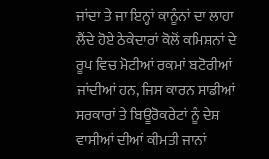ਜਾਂਦਾ ਤੇ ਜਾ ਇਨ੍ਹਾਂ ਕਾਨੂੰਨਾਂ ਦਾ ਲਾਹਾ ਲੈਂਦੇ ਹੋਏ ਠੇਕੇਦਾਰਾਂ ਕੋਲੋਂ ਕਮਿਸ਼ਨਾਂ ਦੇ ਰੂਪ ਵਿਚ ਮੋਟੀਆਂ ਰਕਮਾਂ ਬਟੋਰੀਆਂ ਜਾਂਦੀਆਂ ਹਨ, ਜਿਸ ਕਾਰਨ ਸਾਡੀਆਂ ਸਰਕਾਰਾਂ ਤੇ ਬਿਊਰੋਕਰੇਟਾਂ ਨੂੰ ਦੇਸ਼ ਵਾਸੀਆਂ ਦੀਆਂ ਕੀਮਤੀ ਜਾਨਾਂ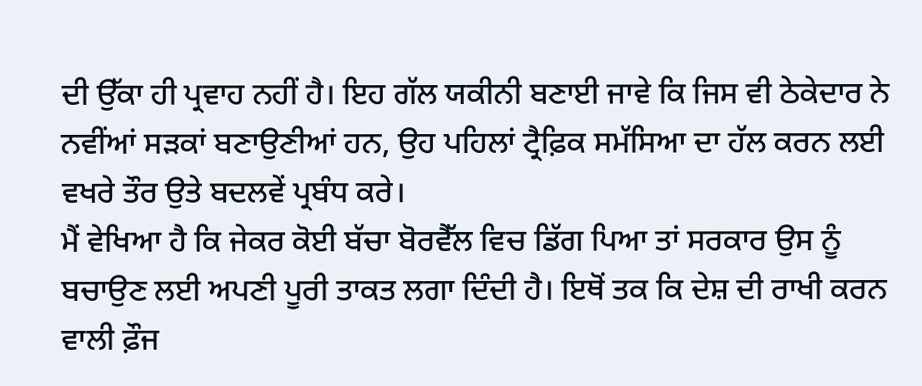ਦੀ ਉੱਕਾ ਹੀ ਪ੍ਰਵਾਹ ਨਹੀਂ ਹੈ। ਇਹ ਗੱਲ ਯਕੀਨੀ ਬਣਾਈ ਜਾਵੇ ਕਿ ਜਿਸ ਵੀ ਠੇਕੇਦਾਰ ਨੇ ਨਵੀਂਆਂ ਸੜਕਾਂ ਬਣਾਉਣੀਆਂ ਹਨ, ਉਹ ਪਹਿਲਾਂ ਟ੍ਰੈਫ਼ਿਕ ਸਮੱਸਿਆ ਦਾ ਹੱਲ ਕਰਨ ਲਈ ਵਖਰੇ ਤੌਰ ਉਤੇ ਬਦਲਵੇਂ ਪ੍ਰਬੰਧ ਕਰੇ।
ਮੈਂ ਵੇਖਿਆ ਹੈ ਕਿ ਜੇਕਰ ਕੋਈ ਬੱਚਾ ਬੋਰਵੈੱਲ ਵਿਚ ਡਿੱਗ ਪਿਆ ਤਾਂ ਸਰਕਾਰ ਉਸ ਨੂੰ ਬਚਾਉਣ ਲਈ ਅਪਣੀ ਪੂਰੀ ਤਾਕਤ ਲਗਾ ਦਿੰਦੀ ਹੈ। ਇਥੋਂ ਤਕ ਕਿ ਦੇਸ਼ ਦੀ ਰਾਖੀ ਕਰਨ ਵਾਲੀ ਫ਼ੌਜ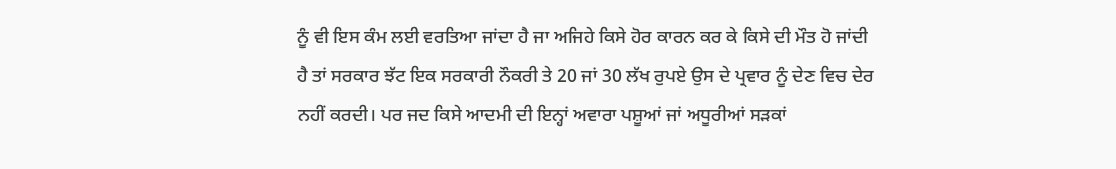ਨੂੰ ਵੀ ਇਸ ਕੰਮ ਲਈ ਵਰਤਿਆ ਜਾਂਦਾ ਹੈ ਜਾ ਅਜਿਹੇ ਕਿਸੇ ਹੋਰ ਕਾਰਨ ਕਰ ਕੇ ਕਿਸੇ ਦੀ ਮੌਤ ਹੋ ਜਾਂਦੀ ਹੈ ਤਾਂ ਸਰਕਾਰ ਝੱਟ ਇਕ ਸਰਕਾਰੀ ਨੌਕਰੀ ਤੇ 20 ਜਾਂ 30 ਲੱਖ ਰੁਪਏ ਉਸ ਦੇ ਪ੍ਰਵਾਰ ਨੂੰ ਦੇਣ ਵਿਚ ਦੇਰ ਨਹੀਂ ਕਰਦੀ। ਪਰ ਜਦ ਕਿਸੇ ਆਦਮੀ ਦੀ ਇਨ੍ਹਾਂ ਅਵਾਰਾ ਪਸ਼ੂਆਂ ਜਾਂ ਅਧੂਰੀਆਂ ਸੜਕਾਂ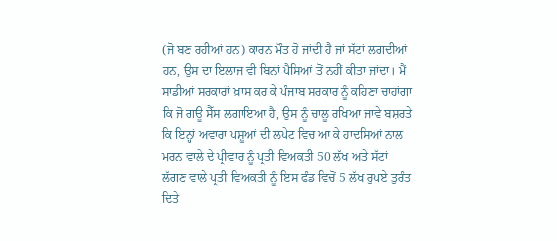(ਜੋ ਬਣ ਰਹੀਆਂ ਹਨ) ਕਾਰਨ ਮੌਤ ਹੋ ਜਾਂਦੀ ਹੈ ਜਾਂ ਸੱਟਾਂ ਲਗਦੀਆਂ ਹਨ, ਉਸ ਦਾ ਇਲਾਜ ਵੀ ਬਿਨਾਂ ਪੈਸਿਆਂ ਤੋਂ ਨਹੀਂ ਕੀਤਾ ਜਾਂਦਾ। ਮੈਂ ਸਾਡੀਆਂ ਸਰਕਾਰਾਂ ਖ਼ਾਸ ਕਰ ਕੇ ਪੰਜਾਬ ਸਰਕਾਰ ਨੂੰ ਕਹਿਣਾ ਚਾਹਾਂਗਾ ਕਿ ਜੋ ਗਊ ਸੈੱਸ ਲਗਾਇਆ ਹੈ, ਉਸ ਨੂੰ ਚਾਲੂ ਰਖਿਆ ਜਾਵੇ ਬਸ਼ਰਤੇ ਕਿ ਇਨ੍ਹਾਂ ਅਵਾਰਾ ਪਸ਼ੂਆਂ ਦੀ ਲਪੇਟ ਵਿਚ ਆ ਕੇ ਹਾਦਸਿਆਂ ਨਾਲ ਮਰਨ ਵਾਲੇ ਦੇ ਪ੍ਰੀਵਾਰ ਨੂੰ ਪ੍ਰਤੀ ਵਿਅਕਤੀ 50 ਲੱਖ ਅਤੇ ਸੱਟਾਂ ਲੱਗਣ ਵਾਲੇ ਪ੍ਰਤੀ ਵਿਅਕਤੀ ਨੂੰ ਇਸ ਫੰਡ ਵਿਚੋਂ 5 ਲੱਖ ਰੁਪਏ ਤੁਰੰਤ ਦਿਤੇ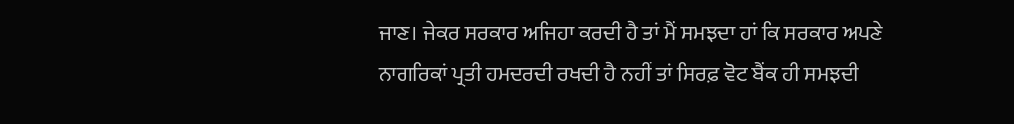ਜਾਣ। ਜੇਕਰ ਸਰਕਾਰ ਅਜਿਹਾ ਕਰਦੀ ਹੈ ਤਾਂ ਮੈਂ ਸਮਝਦਾ ਹਾਂ ਕਿ ਸਰਕਾਰ ਅਪਣੇ ਨਾਗਰਿਕਾਂ ਪ੍ਰਤੀ ਹਮਦਰਦੀ ਰਖਦੀ ਹੈ ਨਹੀਂ ਤਾਂ ਸਿਰਫ਼ ਵੋਟ ਬੈਂਕ ਹੀ ਸਮਝਦੀ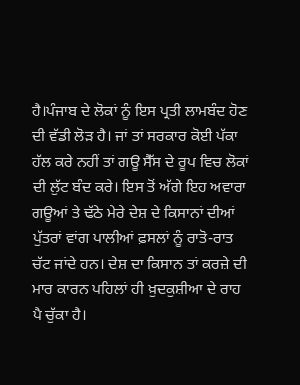ਹੈ।ਪੰਜਾਬ ਦੇ ਲੋਕਾਂ ਨੂੰ ਇਸ ਪ੍ਰਤੀ ਲਾਮਬੰਦ ਹੋਣ ਦੀ ਵੱਡੀ ਲੋੜ ਹੈ। ਜਾਂ ਤਾਂ ਸਰਕਾਰ ਕੋਈ ਪੱਕਾ ਹੱਲ ਕਰੇ ਨਹੀਂ ਤਾਂ ਗਊ ਸੈੱਸ ਦੇ ਰੂਪ ਵਿਚ ਲੋਕਾਂ ਦੀ ਲੁੱਟ ਬੰਦ ਕਰੇ। ਇਸ ਤੋਂ ਅੱਗੇ ਇਹ ਅਵਾਰਾ ਗਊਆਂ ਤੇ ਢੱਠੇ ਮੇਰੇ ਦੇਸ਼ ਦੇ ਕਿਸਾਨਾਂ ਦੀਆਂ ਪੁੱਤਰਾਂ ਵਾਂਗ ਪਾਲੀਆਂ ਫ਼ਸਲਾਂ ਨੂੰ ਰਾਤੋ-ਰਾਤ ਚੱਟ ਜਾਂਦੇ ਹਨ। ਦੇਸ਼ ਦਾ ਕਿਸਾਨ ਤਾਂ ਕਰਜ਼ੇ ਦੀ ਮਾਰ ਕਾਰਨ ਪਹਿਲਾਂ ਹੀ ਖ਼ੁਦਕੁਸ਼ੀਆ ਦੇ ਰਾਹ ਪੈ ਚੁੱਕਾ ਹੈ।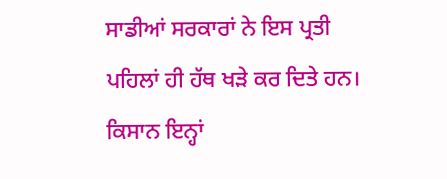ਸਾਡੀਆਂ ਸਰਕਾਰਾਂ ਨੇ ਇਸ ਪ੍ਰਤੀ ਪਹਿਲਾਂ ਹੀ ਹੱਥ ਖੜੇ ਕਰ ਦਿਤੇ ਹਨ। ਕਿਸਾਨ ਇਨ੍ਹਾਂ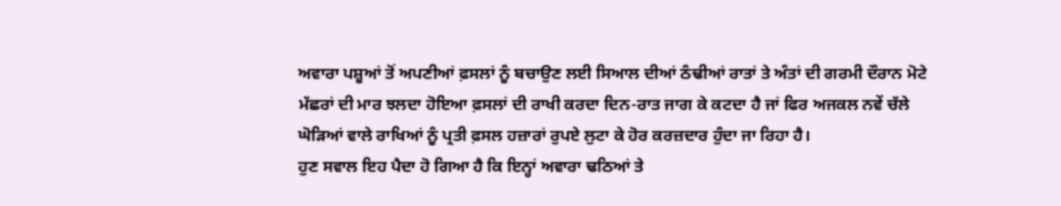ਅਵਾਰਾ ਪਸ਼ੂਆਂ ਤੋਂ ਅਪਣੀਆਂ ਫ਼ਸਲਾਂ ਨੂੰ ਬਚਾਉਣ ਲਈ ਸਿਆਲ ਦੀਆਂ ਠੰਢੀਆਂ ਰਾਤਾਂ ਤੇ ਅੰਤਾਂ ਦੀ ਗਰਮੀ ਦੌਰਾਨ ਮੋਟੇ ਮੱਛਰਾਂ ਦੀ ਮਾਰ ਝਲਦਾ ਹੋਇਆ ਫ਼ਸਲਾਂ ਦੀ ਰਾਖੀ ਕਰਦਾ ਦਿਨ-ਰਾਤ ਜਾਗ ਕੇ ਕਟਦਾ ਹੈ ਜਾਂ ਫਿਰ ਅਜਕਲ ਨਵੇਂ ਚੱਲੇ ਘੋੜਿਆਂ ਵਾਲੇ ਰਾਖਿਆਂ ਨੂੰ ਪ੍ਰਤੀ ਫ਼ਸਲ ਹਜ਼ਾਰਾਂ ਰੁਪਏ ਲੁਟਾ ਕੇ ਹੋਰ ਕਰਜ਼ਦਾਰ ਹੁੰਦਾ ਜਾ ਰਿਹਾ ਹੈ।
ਹੁਣ ਸਵਾਲ ਇਹ ਪੈਦਾ ਹੋ ਗਿਆ ਹੈ ਕਿ ਇਨ੍ਹਾਂ ਅਵਾਰਾ ਢਠਿਆਂ ਤੇ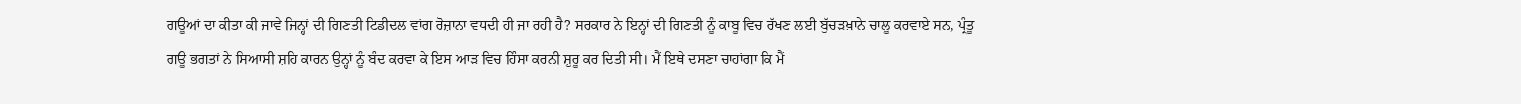ਗਊਆਂ ਦਾ ਕੀਤਾ ਕੀ ਜਾਵੇ ਜਿਨ੍ਹਾਂ ਦੀ ਗਿਣਤੀ ਟਿਡੀਦਲ ਵਾਂਗ ਰੋਜ਼ਾਨਾ ਵਧਦੀ ਹੀ ਜਾ ਰਹੀ ਹੈ? ਸਰਕਾਰ ਨੇ ਇਨ੍ਹਾਂ ਦੀ ਗਿਣਤੀ ਨੂੰ ਕਾਬੂ ਵਿਚ ਰੱਖਣ ਲਈ ਬੁੱਚੜਖ਼ਾਨੇ ਚਾਲੂ ਕਰਵਾਏ ਸਨ, ਪ੍ਰੰਤੂ ਗਊ ਭਗਤਾਂ ਨੇ ਸਿਆਸੀ ਸ਼ਹਿ ਕਾਰਨ ਉਨ੍ਹਾਂ ਨੂੰ ਬੰਦ ਕਰਵਾ ਕੇ ਇਸ ਆੜ ਵਿਚ ਹਿੰਸਾ ਕਰਨੀ ਸ਼ੁਰੂ ਕਰ ਦਿਤੀ ਸੀ। ਮੈਂ ਇਥੇ ਦਸਣਾ ਚਾਹਾਂਗਾ ਕਿ ਮੈਂ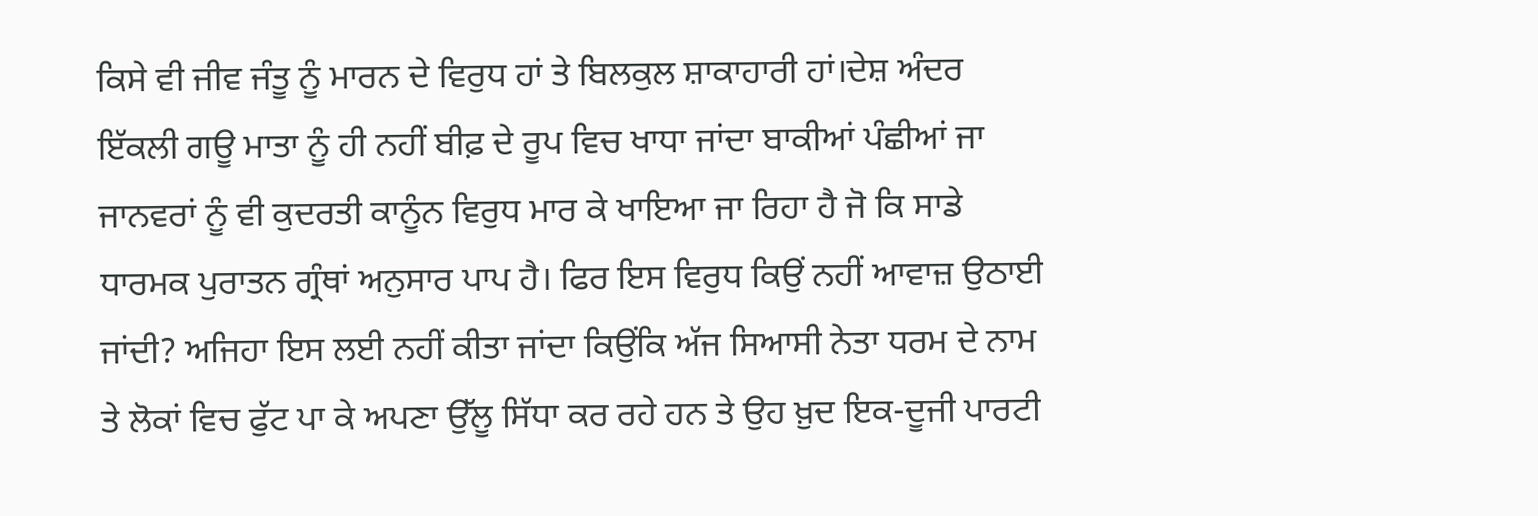ਕਿਸੇ ਵੀ ਜੀਵ ਜੰਤੂ ਨੂੰ ਮਾਰਨ ਦੇ ਵਿਰੁਧ ਹਾਂ ਤੇ ਬਿਲਕੁਲ ਸ਼ਾਕਾਹਾਰੀ ਹਾਂ।ਦੇਸ਼ ਅੰਦਰ ਇੱਕਲੀ ਗਊ ਮਾਤਾ ਨੂੰ ਹੀ ਨਹੀਂ ਬੀਫ਼ ਦੇ ਰੂਪ ਵਿਚ ਖਾਧਾ ਜਾਂਦਾ ਬਾਕੀਆਂ ਪੰਛੀਆਂ ਜਾ ਜਾਨਵਰਾਂ ਨੂੰ ਵੀ ਕੁਦਰਤੀ ਕਾਨੂੰਨ ਵਿਰੁਧ ਮਾਰ ਕੇ ਖਾਇਆ ਜਾ ਰਿਹਾ ਹੈ ਜੋ ਕਿ ਸਾਡੇ ਧਾਰਮਕ ਪੁਰਾਤਨ ਗ੍ਰੰਥਾਂ ਅਨੁਸਾਰ ਪਾਪ ਹੈ। ਫਿਰ ਇਸ ਵਿਰੁਧ ਕਿਉਂ ਨਹੀਂ ਆਵਾਜ਼ ਉਠਾਈ ਜਾਂਦੀ? ਅਜਿਹਾ ਇਸ ਲਈ ਨਹੀਂ ਕੀਤਾ ਜਾਂਦਾ ਕਿਉਂਕਿ ਅੱਜ ਸਿਆਸੀ ਨੇਤਾ ਧਰਮ ਦੇ ਨਾਮ ਤੇ ਲੋਕਾਂ ਵਿਚ ਫੁੱਟ ਪਾ ਕੇ ਅਪਣਾ ਉੱਲੂ ਸਿੱਧਾ ਕਰ ਰਹੇ ਹਨ ਤੇ ਉਹ ਖ਼ੁਦ ਇਕ-ਦੂਜੀ ਪਾਰਟੀ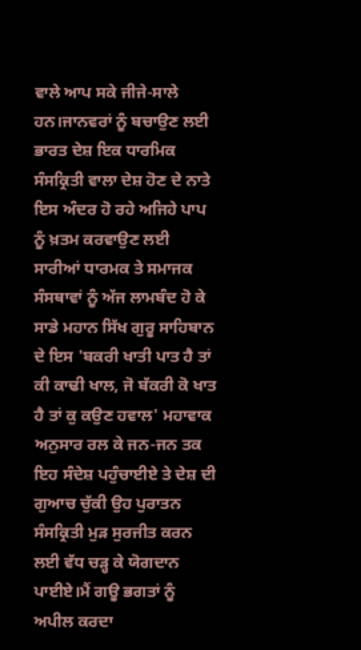ਵਾਲੇ ਆਪ ਸਕੇ ਜੀਜੇ-ਸਾਲੇ ਹਨ।ਜਾਨਵਰਾਂ ਨੂੰ ਬਚਾਉਣ ਲਈ ਭਾਰਤ ਦੇਸ਼ ਇਕ ਧਾਰਮਿਕ ਸੰਸਕ੍ਰਿਤੀ ਵਾਲਾ ਦੇਸ਼ ਹੋਣ ਦੇ ਨਾਤੇ ਇਸ ਅੰਦਰ ਹੋ ਰਹੇ ਅਜਿਹੇ ਪਾਪ ਨੂੰ ਖ਼ਤਮ ਕਰਵਾਉਣ ਲਈ ਸਾਰੀਆਂ ਧਾਰਮਕ ਤੇ ਸਮਾਜਕ ਸੰਸਥਾਵਾਂ ਨੂੰ ਅੱਜ ਲਾਮਬੰਦ ਹੋ ਕੇ ਸਾਡੇ ਮਹਾਨ ਸਿੱਖ ਗੁਰੂ ਸਾਹਿਬਾਨ ਦੇ ਇਸ 'ਬਕਰੀ ਖਾਤੀ ਪਾਤ ਹੈ ਤਾਂ ਕੀ ਕਾਢੀ ਖਾਲ, ਜੋ ਬੱਕਰੀ ਕੋ ਖਾਤ ਹੈ ਤਾਂ ਕੁ ਕਉਣ ਹਵਾਲ' ਮਹਾਵਾਕ ਅਨੁਸਾਰ ਰਲ ਕੇ ਜਨ-ਜਨ ਤਕ ਇਹ ਸੰਦੇਸ਼ ਪਹੁੰਚਾਈਏ ਤੇ ਦੇਸ਼ ਦੀ ਗੁਆਚ ਚੁੱਕੀ ਉਹ ਪੁਰਾਤਨ ਸੰਸਕ੍ਰਿਤੀ ਮੁੜ ਸੁਰਜੀਤ ਕਰਨ ਲਈ ਵੱਧ ਚੜ੍ਹ ਕੇ ਯੋਗਦਾਨ ਪਾਈਏ।ਮੈਂ ਗਊ ਭਗਤਾਂ ਨੂੰ ਅਪੀਲ ਕਰਦਾ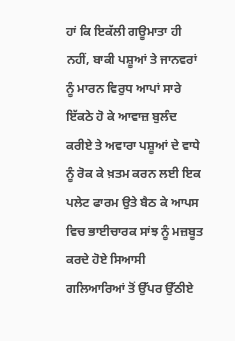ਹਾਂ ਕਿ ਇਕੱਲੀ ਗਊਮਾਤਾ ਹੀ ਨਹੀਂ, ਬਾਕੀ ਪਸ਼ੂਆਂ ਤੇ ਜਾਨਵਰਾਂ ਨੂੰ ਮਾਰਨ ਵਿਰੁਧ ਆਪਾਂ ਸਾਰੇ ਇੱਕਠੇ ਹੋ ਕੇ ਆਵਾਜ਼ ਬੁਲੰਦ ਕਰੀਏ ਤੇ ਅਵਾਰਾ ਪਸ਼ੂਆਂ ਦੇ ਵਾਧੇ ਨੂੰ ਰੋਕ ਕੇ ਖ਼ਤਮ ਕਰਨ ਲਈ ਇਕ ਪਲੇਟ ਫਾਰਮ ਉਤੇ ਬੈਠ ਕੇ ਆਪਸ ਵਿਚ ਭਾਈਚਾਰਕ ਸਾਂਝ ਨੂੰ ਮਜ਼ਬੂਤ ਕਰਦੇ ਹੋਏ ਸਿਆਸੀ ਗਲਿਆਰਿਆਂ ਤੋਂ ਉੱਪਰ ਉੱਠੀਏ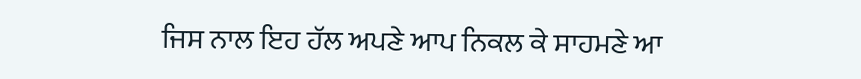ਜਿਸ ਨਾਲ ਇਹ ਹੱਲ ਅਪਣੇ ਆਪ ਨਿਕਲ ਕੇ ਸਾਹਮਣੇ ਆ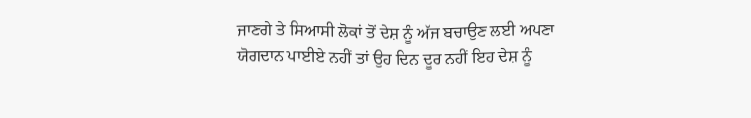ਜਾਣਗੇ ਤੇ ਸਿਆਸੀ ਲੋਕਾਂ ਤੋਂ ਦੇਸ਼ ਨੂੰ ਅੱਜ ਬਚਾਉਣ ਲਈ ਅਪਣਾ ਯੋਗਦਾਨ ਪਾਈਏ ਨਹੀਂ ਤਾਂ ਉਹ ਦਿਨ ਦੂਰ ਨਹੀਂ ਇਹ ਦੇਸ਼ ਨੂੰ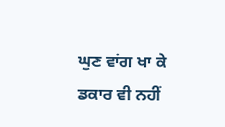ਘੁਣ ਵਾਂਗ ਖਾ ਕੇ ਡਕਾਰ ਵੀ ਨਹੀਂ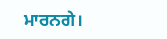ਮਾਰਨਗੇ।